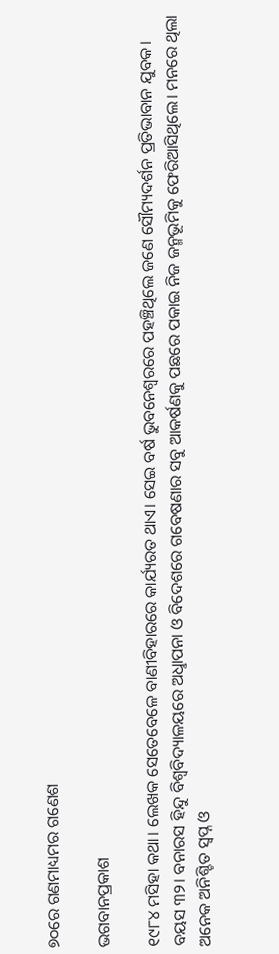୭୦ରେ ଗଣମାଧ୍ୟମର ଗଣେଶ

ଭଗବାନପ୍ରକାଶ

୧୯୮୪ ମସିହା କଥା। ଲେଖକ ସେତେବେଳେ ବାଣୀବିହାରରେ କାର୍ଯ୍ୟରତ ଥାଏ। ସେଇ ବର୍ଷ ଭୁବନେଶ୍ବରରେ ପହଞ୍ଚିଥିଲେ ଜଣେ ସୌମ୍ୟଦର୍ଶନ ପ୍ରତିଭାବାନ ଯୁବକ। ବୟସ ୩୨। ବନାରସ ହିନ୍ଦୁ ବିଶ୍ବବିଦ୍ୟାଳୟରେ ଅଧୢାପନା ଓ ବିଦେଶରେ ଗବେଷଣାର ସବୁ ଆକର୍ଷଣକୁ ପଛରେ ପକାଇ ନିଜ ଜନ୍ମଭୂମିକୁ ଫେରିଆସିଥିଲେ। ମନରେ ଥିଲା ଅନେକ ଅନିଶ୍ଚିତ ସ୍ବପ୍ନ ଓ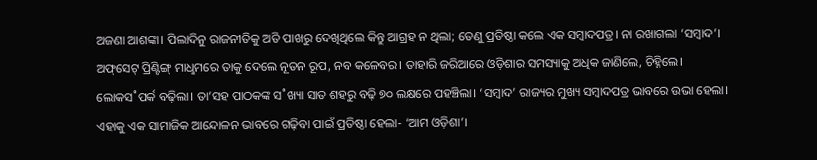ଅଜଣା ଆଶଙ୍କା। ପିଲାଦିନୁ ରାଜନୀତିକୁ ଅତି ପାଖରୁ ଦେଖିଥିଲେ କିନ୍ତୁ ଆଗ୍ରହ ନ ଥିଲା; ତେଣୁ ପ୍ରତିଷ୍ଠା କଲେ ଏକ ସମ୍ବାଦପତ୍ର। ନା ରଖାଗଲା ‘ସମ୍ବାଦ’। ଅଫ୍‌ସେଟ୍‌ ପ୍ରିଣ୍ଟିଙ୍ଗ୍‌ ମାଧୢମରେ ତାକୁ ଦେଲେ ନୂତନ ରୂପ, ନବ କଳେବର। ତାହାରି ଜରିଆରେ ଓଡ଼ିଶାର ସମସ୍ୟାକୁ ଅଧିକ ଜାଣିଲେ, ଚିହ୍ନିଲେ। ଲୋକସ˚ପର୍କ ବଢ଼ିଲା। ତା’ସହ ପାଠକଙ୍କ ସ˚ଖ୍ୟା ସାତ ଶହରୁ ବଢ଼ି ୭୦ ଲକ୍ଷରେ ପହଞ୍ଚିଲା। ‘ସମ୍ବାଦ’ ରାଜ୍ୟର ମୁଖ୍ୟ ସମ୍ବାଦପତ୍ର ଭାବରେ ଉଭା ହେଲା। ଏହାକୁ ଏକ ସାମାଜିକ ଆନ୍ଦୋଳନ ଭାବରେ ଗଢ଼ିବା ପାଇଁ ପ୍ରତିଷ୍ଠା ହେଲା- ‘ଆମ ଓଡ଼ିଶା’।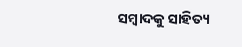ସମ୍ବାଦକୁ ସାହିତ୍ୟ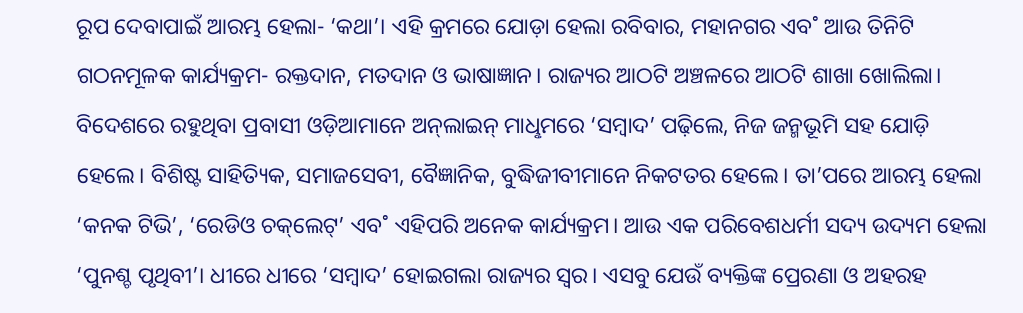ରୂପ ଦେବାପାଇଁ ଆରମ୍ଭ ହେଲା- ‘କଥା’। ଏହି କ୍ରମରେ ଯୋଡ଼ା ହେଲା ରବିବାର, ମହାନଗର ଏବ˚ ଆଉ ତିନିଟି ଗଠନମୂଳକ କାର୍ଯ୍ୟକ୍ରମ- ରକ୍ତଦାନ, ମତଦାନ ଓ ଭାଷାଜ୍ଞାନ। ରାଜ୍ୟର ଆଠଟି ଅଞ୍ଚଳରେ ଆଠଟି ଶାଖା ଖୋଲିଲା। ବିଦେଶରେ ରହୁଥିବା ପ୍ରବାସୀ ଓଡ଼ିଆମାନେ ଅନ୍‌ଲାଇନ୍‌ ମାଧୢମରେ ‘ସମ୍ବାଦ’ ପଢ଼ିଲେ, ନିଜ ଜନ୍ମଭୂମି ସହ ଯୋଡ଼ି ହେଲେ। ବିଶିଷ୍ଟ ସାହିତ୍ୟିକ, ସମାଜସେବୀ, ବୈଜ୍ଞାନିକ, ବୁଦ୍ଧିଜୀବୀମାନେ ନିକଟତର ହେଲେ। ତା’ପରେ ଆରମ୍ଭ ହେଲା ‘କନକ ଟିଭି’, ‘ରେଡିଓ ଚକ୍‌ଲେଟ୍‌’ ଏବ˚ ଏହିପରି ଅନେକ କାର୍ଯ୍ୟକ୍ରମ। ଆଉ ଏକ ପରିବେଶଧର୍ମୀ ସଦ୍ୟ ଉଦ୍ୟମ ହେଲା ‘ପୁନଶ୍ଚ ପୃଥିବୀ’। ଧୀରେ ଧୀରେ ‘ସମ୍ବାଦ’ ହୋଇଗଲା ରାଜ୍ୟର ସ୍ବର। ଏସବୁ ଯେଉଁ ବ୍ୟକ୍ତିଙ୍କ ପ୍ରେରଣା ଓ ଅହରହ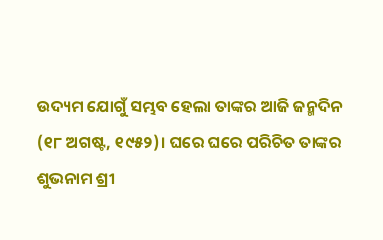ଉଦ୍ୟମ ଯୋଗୁଁ ସମ୍ଭବ ହେଲା ତାଙ୍କର ଆଜି ଜନ୍ମଦିନ (୧୮ ଅଗଷ୍ଟ, ୧୯୫୨)। ଘରେ ଘରେ ପରିଚିତ ତାଙ୍କର ଶୁଭନାମ ଶ୍ରୀ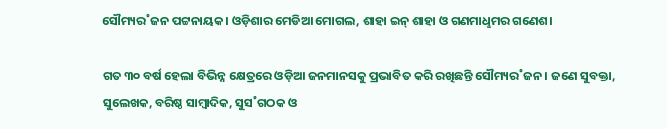ସୌମ୍ୟର˚ଜନ ପଟ୍ଟନାୟକ। ଓଡ଼ିଶାର ମେଡିଆ ମୋଗଲ, ଶାହା ଇନ୍‌ ଶାହା ଓ ଗଣମାଧୢମର ଗଣେଶ।

ଗତ ୩୦ ବର୍ଷ ହେଲା ବିଭିନ୍ନ କ୍ଷେତ୍ରରେ ଓଡ଼ିଆ ଜନମାନସକୁ ପ୍ରଭାବିତ କରି ରଖିଛନ୍ତି ସୌମ୍ୟର˚ଜନ। ଜଣେ ସୁବକ୍ତା, ସୁଲେଖକ, ବରିଷ୍ଠ ସାମ୍ବାଦିକ, ସୁସ˚ଗଠକ ଓ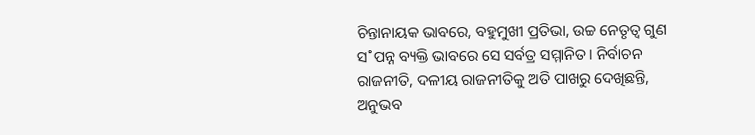ଚିନ୍ତାନାୟକ ଭାବରେ, ବହୁମୁଖୀ ପ୍ରତିଭା, ଉଚ୍ଚ ନେତୃତ୍ବ ଗୁଣ ସ˚ପନ୍ନ ବ୍ୟକ୍ତି ଭାବରେ ସେ ସର୍ବତ୍ର ସମ୍ମାନିତ। ନିର୍ବାଚନ ରାଜନୀତି, ଦଳୀୟ ରାଜନୀତିକୁ ଅତି ପାଖରୁ ଦେଖିଛନ୍ତି, ଅନୁଭବ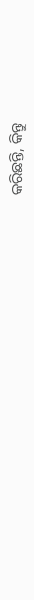କରିଛନ୍ତି, କିନ୍ତୁ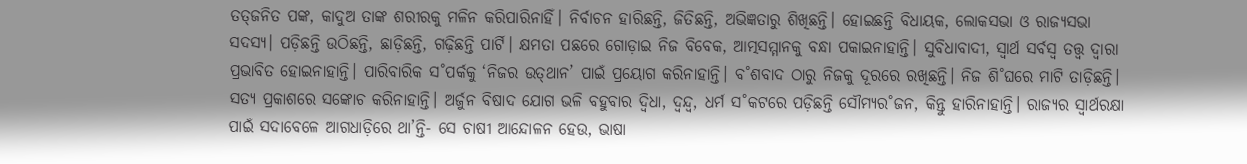ତତ୍‌ଜନିତ ପଙ୍କ, କାଦୁଅ ତାଙ୍କ ଶରୀରକୁ ମଳିନ କରିପାରିନାହିଁ। ନିର୍ବାଚନ ହାରିଛନ୍ତି, ଜିତିଛନ୍ତି, ଅଭିଜ୍ଞତାରୁ ଶିଖିଛନ୍ତି। ହୋଇଛନ୍ତି ବିଧାୟକ, ଲୋକସଭା ଓ ରାଜ୍ୟସଭା ସଦସ୍ୟ। ପଡ଼ିଛନ୍ତି ଉଠିଛନ୍ତି, ଛାଡ଼ିଛନ୍ତି, ଗଢ଼ିଛନ୍ତି ପାର୍ଟି। କ୍ଷମତା ପଛରେ ଗୋଡ଼ାଇ ନିଜ ବିବେକ, ଆତ୍ମସମ୍ମାନକୁ ବନ୍ଧା ପକାଇନାହାନ୍ତି। ସୁବିଧାବାଦୀ, ସ୍ବାର୍ଥ ସର୍ବସ୍ବ ତତ୍ତ୍ବ ଦ୍ବାରା ପ୍ରଭାବିତ ହୋଇନାହାନ୍ତି। ପାରିବାରିକ ସ˚ପର୍କକୁ ‘ନିଜର ଉତ୍‌ଥାନ’ ପାଇଁ ପ୍ରୟୋଗ କରିନାହାନ୍ତି। ବ˚ଶବାଦ ଠାରୁ ନିଜକୁ ଦୂରରେ ରଖିଛନ୍ତି। ନିଜ ଶି˚ଘରେ ମାଟି ତାଡ଼ିଛନ୍ତି। ସତ୍ୟ ପ୍ରକାଶରେ ସଙ୍କୋଚ କରିନାହାନ୍ତି। ଅର୍ଜୁନ ବିଷାଦ ଯୋଗ ଭଳି ବହୁବାର ଦ୍ବିଧା, ଦ୍ବନ୍ଦ୍ବ, ଧର୍ମ ସ˚କଟରେ ପଡ଼ିଛନ୍ତି ସୌମ୍ୟର˚ଜନ, କିନ୍ତୁ ହାରିନାହାନ୍ତି। ରାଜ୍ୟର ସ୍ବାର୍ଥରକ୍ଷା ପାଇଁ ସଦାବେଳେ ଆଗଧାଡ଼ିରେ ଥା’ନ୍ତି- ସେ ଚାଷୀ ଆନ୍ଦୋଳନ ହେଉ, ଭାଷା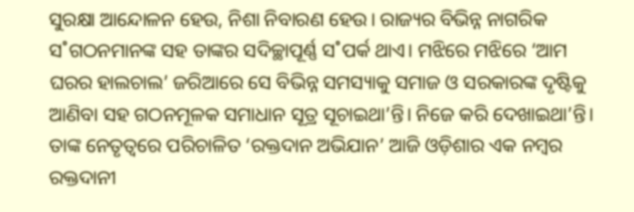ସୁରକ୍ଷା ଆନ୍ଦୋଳନ ହେଉ, ନିଶା ନିବାରଣ ହେଉ। ରାଜ୍ୟର ବିଭିନ୍ନ ନାଗରିକ ସ˚ଗଠନମାନଙ୍କ ସହ ତାଙ୍କର ସଦିଚ୍ଛାପୂର୍ଣ୍ଣ ସ˚ପର୍କ ଥାଏ। ମଝିରେ ମଝିରେ ‘ଆମ ଘରର ହାଲଚାଲ’ ଜରିଆରେ ସେ ବିଭିନ୍ନ ସମସ୍ୟାକୁ ସମାଜ ଓ ସରକାରଙ୍କ ଦୃଷ୍ଟିକୁ ଆଣିବା ସହ ଗଠନମୂଳକ ସମାଧାନ ସୂତ୍ର ସୂଚାଇଥା’ନ୍ତି। ନିଜେ କରି ଦେଖାଇଥା’ନ୍ତି। ତାଙ୍କ ନେତୃତ୍ବରେ ପରିଚାଳିତ ‘ରକ୍ତଦାନ ଅଭିଯାନ’ ଆଜି ଓଡ଼ିଶାର ଏକ ନମ୍ବର ରକ୍ତଦାନୀ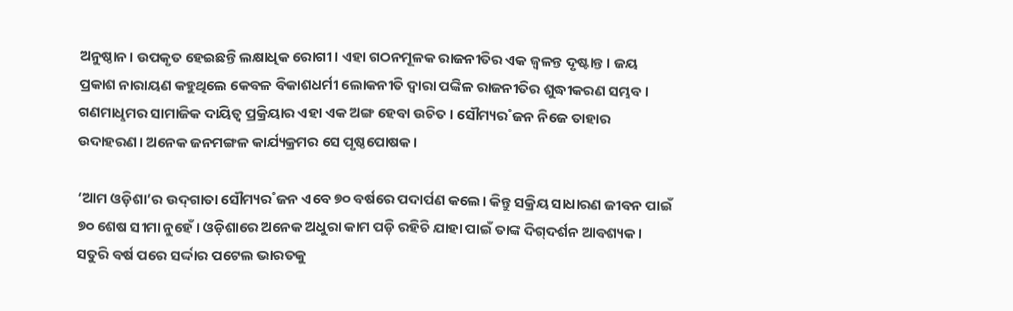ଅନୁଷ୍ଠାନ। ଉପକୃତ ହେଇଛନ୍ତି ଲକ୍ଷାଧିକ ରୋଗୀ। ଏହା ଗଠନମୂଳକ ରାଜନୀତିର ଏକ ଜ୍ବଳନ୍ତ ଦୃଷ୍ଟାନ୍ତ। ଜୟ ପ୍ରକାଶ ନାରାୟଣ କହୁଥିଲେ କେବଳ ବିକାଶଧର୍ମୀ ଲୋକନୀତି ଦ୍ବାରା ପଙ୍କିଳ ରାଜନୀତିର ଶୁଦ୍ଧୀକରଣ ସମ୍ଭବ। ଗଣମାଧୢମର ସାମାଜିକ ଦାୟିତ୍ବ ପ୍ରକ୍ରିୟାର ଏହା ଏକ ଅଙ୍ଗ ହେବା ଉଚିତ। ସୌମ୍ୟର˚ଜନ ନିଜେ ତାହାର ଉଦାହରଣ। ଅନେକ ଜନମଙ୍ଗଳ କାର୍ଯ୍ୟକ୍ରମର ସେ ପୃଷ୍ଠପୋଷକ।

‘ଆମ ଓଡ଼ିଶା’ର ଉଦ୍‌ଗାତା ସୌମ୍ୟର˚ଜନ ଏବେ ୭୦ ବର୍ଷରେ ପଦାର୍ପଣ କଲେ। କିନ୍ତୁ ସକ୍ରିୟ ସାଧାରଣ ଜୀବନ ପାଇଁ ୭୦ ଶେଷ ସୀମା ନୁହେଁ। ଓଡ଼ିଶାରେ ଅନେକ ଅଧୁରା କାମ ପଡ଼ି ରହିଚି ଯାହା ପାଇଁ ତାଙ୍କ ଦିଗ୍‌ଦର୍ଶନ ଆବଶ୍ୟକ। ସତୁରି ବର୍ଷ ପରେ ସର୍ଦ୍ଦାର ପଟେଲ ଭାରତକୁ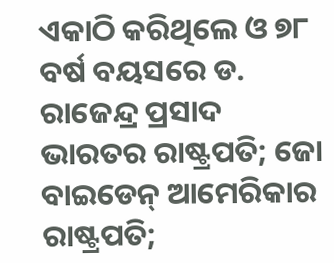ଏକାଠି କରିଥିଲେ ଓ ୭୮ ବର୍ଷ ବୟସରେ ଡ. ରାଜେନ୍ଦ୍ର ପ୍ରସାଦ ଭାରତର ରାଷ୍ଟ୍ରପତି; ଜୋ ବାଇଡେନ୍‌ ଆମେରିକାର ରାଷ୍ଟ୍ରପତି;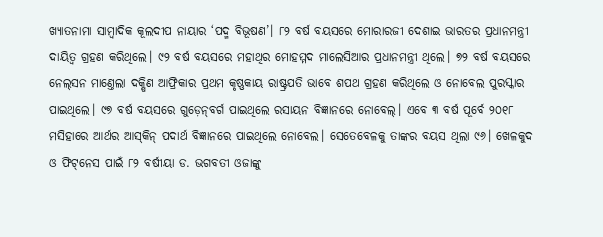ଖ୍ୟାତନାମା ସାମ୍ବାଦିକ କୂଲଦୀପ ନାୟାର ‘ପଦ୍ମ ବିଭୂଷଣ’। ୮୨ ବର୍ଷ ବୟସରେ ମୋରାର‌ଜୀ ଦେଶାଇ ଭାରତର ପ୍ରଧାନମନ୍ତ୍ରୀ ଦାୟିତ୍ବ ଗ୍ରହଣ କରିଥିଲେ। ୯୨ ବର୍ଷ ବୟସରେ ମହାଥିର ମୋହମ୍ମଦ ମାଲେସିଆର ପ୍ରଧାନମନ୍ତ୍ରୀ ଥିଲେ। ୭୨ ବର୍ଷ ବୟସରେ ନେଲ୍‌ସନ ମାଣ୍ତେଲା ଦକ୍ଷିଣ ଆଫ୍ରିକାର ପ୍ରଥମ କୃଷ୍ଣକାୟ ରାଷ୍ଟ୍ରପତି ଭାବେ ଶପଥ ଗ୍ରହଣ କରିଥିଲେ ଓ ନୋବେଲ ପୁରସ୍କାର ପାଇଥିଲେ। ୯୭ ବର୍ଷ ବୟସରେ ଗୁଡ଼େନ୍‌ବର୍ଗ ପାଇଥିଲେ ରସାୟନ ବିଜ୍ଞାନରେ ନୋବେଲ୍‌। ଏବେ ୩ ବର୍ଷ ପୂର୍ବେ ୨୦୧୮ ମସିହାରେ ଆର୍ଥର ଆସ୍‌କିନ୍‌ ପଦାର୍ଥ ବିଜ୍ଞାନରେ ପାଇଥିଲେ ନୋବେଲ। ସେତେବେଳକୁ ତାଙ୍କର ବୟସ ଥିଲା ୯୬। ଖେଳକୁଦ ଓ ଫିଟ୍‌ନେସ ପାଇଁ ୮୨ ବର୍ଷୀୟା ଡ. ଭଗବତୀ ଓଜାଙ୍କୁ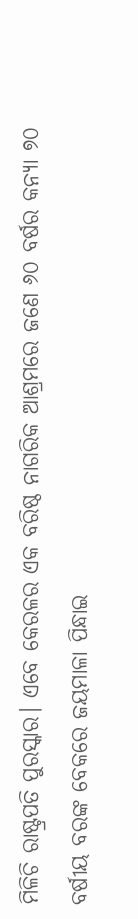ମିଳିଚି ରାଷ୍ଟ୍ରପତି ପୁରସ୍କାର। ଏବେ କେରଳର ଏକ ବରିଷ୍ଠ ନାଗରିକ ଆଶ୍ରମରେ ଜଣେ ୬୦ ବର୍ଷର କନ୍ୟା ୭୦ ବର୍ଷୀୟ ବରଙ୍କ ବେକରେ ଜୟମାଳା ପିନ୍ଧାଇ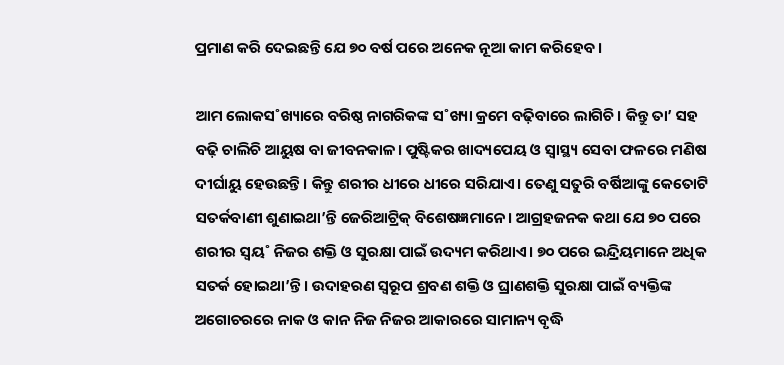ପ୍ରମାଣ କରି ଦେଇଛନ୍ତି ଯେ ୭୦ ବର୍ଷ ପରେ ଅନେକ ନୂଆ କାମ କରିହେବ।

ଆମ ଲୋକସ˚ଖ୍ୟାରେ ବରିଷ୍ଠ ନାଗରିକଙ୍କ ସ˚ଖ୍ୟା କ୍ରମେ ବଢ଼ିବାରେ ଲାଗିଚି। କିନ୍ତୁ ତା’ ସହ ବଢ଼ି ଚାଲିଚି ଆୟୁଷ ବା ଜୀବନକାଳ। ପୁଷ୍ଟିକର ଖାଦ୍ୟପେୟ ଓ ସ୍ବାସ୍ଥ୍ୟ ସେବା ଫଳରେ ମଣିଷ ଦୀର୍ଘାୟୁ ହେଉଛନ୍ତି। କିନ୍ତୁ ଶରୀର ଧୀରେ ଧୀରେ ସରିଯାଏ। ତେଣୁ ସତୁରି ବର୍ଷିଆଙ୍କୁ କେତୋଟି ସତର୍କବାଣୀ ଶୁଣାଇଥା’ନ୍ତି ଜେରିଆଟ୍ରିକ୍‌ ବିଶେଷଜ୍ଞମାନେ। ଆଗ୍ରହଜନକ କଥା ଯେ ୭୦ ପରେ ଶରୀର ସ୍ବୟ˚ ନିଜର ଶକ୍ତି ଓ ସୁରକ୍ଷା ପାଇଁ ଉଦ୍ୟମ କରିଥାଏ। ୭୦ ପରେ ଇନ୍ଦ୍ରିୟମାନେ ଅଧିକ ସତର୍କ ହୋଇଥା’ନ୍ତି। ଉଦାହରଣ ସ୍ବରୂପ ଶ୍ରବଣ ଶକ୍ତି ଓ ଘ୍ରାଣଶକ୍ତି ସୁରକ୍ଷା ପାଇଁ ବ୍ୟକ୍ତିଙ୍କ ଅଗୋଚରରେ ନାକ ଓ କାନ ନିଜ ନିଜର ଆକାରରେ ସାମାନ୍ୟ ବୃଦ୍ଧି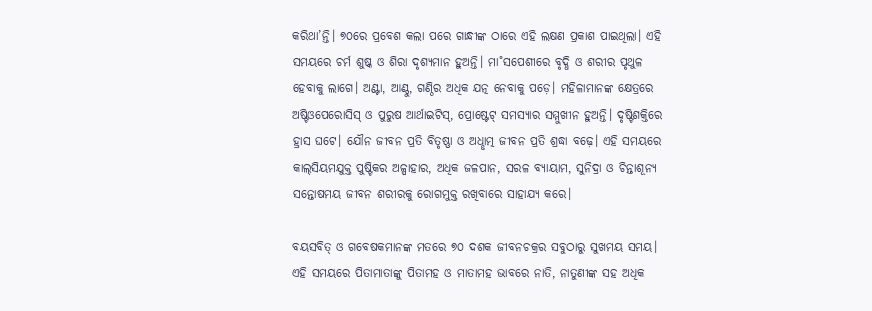କରିଥା’ନ୍ତି। ୭୦ରେ ପ୍ରବେଶ କଲା ପରେ ଗାନ୍ଧୀଙ୍କ ଠାରେ ଏହି ଲକ୍ଷଣ ପ୍ରକାଶ ପାଇଥିଲା। ଏହି ସମୟରେ ଚର୍ମ ଶୁଷ୍କ ଓ ଶିରା ଦୃଶ୍ୟମାନ ହୁଅନ୍ତି। ମା˚ସପେଶୀରେ ବୃଦ୍ଧି ଓ ଶରୀର ପୃଥୁଳ ହେବାକୁ ଲାଗେ। ଅଣ୍ଟା, ଆଣ୍ଠୁ, ଗଣ୍ଠିର ଅଧିକ ଯତ୍ନ ନେବାକୁ ପଡ଼େ। ମହିଳାମାନଙ୍କ କ୍ଷେତ୍ରରେ ଅଷ୍ଟିଓପେରୋସିସ୍‌ ଓ ପୁରୁଷ ଆର୍ଥାଇଟିସ୍‌, ପ୍ରୋଷ୍ଟେଟ୍‌ ସମସ୍ୟାର ସମ୍ମୁଖୀନ ହୁଅନ୍ତି। ଦୃଷ୍ଟିଶକ୍ତିରେ ହ୍ରାସ ଘଟେ। ଯୌନ ଜୀବନ ପ୍ରତି ବିତୃଷ୍ଣା ଓ ଅଧୢାତ୍ମ ଜୀବନ ପ୍ରତି ଶ୍ରଦ୍ଧା ବଢ଼େ। ଏହି ସମୟରେ କାଲ୍‌ସିୟମଯୁକ୍ତ ପୁଷ୍ଟିକର ଅଳ୍ପାହାର, ଅଧିକ ଜଳପାନ, ସରଳ ବ୍ୟାୟାମ, ସୁନିଦ୍ରା ଓ ଚିନ୍ତାଶୂନ୍ୟ ସନ୍ତୋଷମୟ ଜୀବନ ଶରୀରକୁ ରୋଗମୁକ୍ତ ରଖିବାରେ ସାହାଯ୍ୟ କରେ।

ବୟସବିତ୍‌ ଓ ଗବେଷକମାନଙ୍କ ମତରେ ୭୦ ଦଶକ ଜୀବନଚକ୍ରର ସବୁଠାରୁ ସୁଖମୟ ସମୟ। ଏହି ସମୟରେ ପିତାମାତାଙ୍କୁ ପିତାମହ ଓ ମାତାମହ ଭାବରେ ନାତି, ନାତୁଣୀଙ୍କ ସହ ଅଧିକ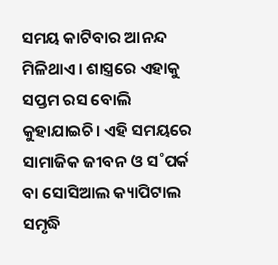ସମୟ କାଟିବାର ଆନନ୍ଦ ମିଳିଥାଏ। ଶାସ୍ତ୍ରରେ ଏହାକୁ ସପ୍ତମ ରସ ବୋଲି କୁହାଯାଇଚି। ଏହି ସମୟରେ ସାମାଜିକ ଜୀବନ ଓ ସ˚ପର୍କ ବା ସୋସିଆଲ କ୍ୟାପିଟାଲ ସମୃଦ୍ଧି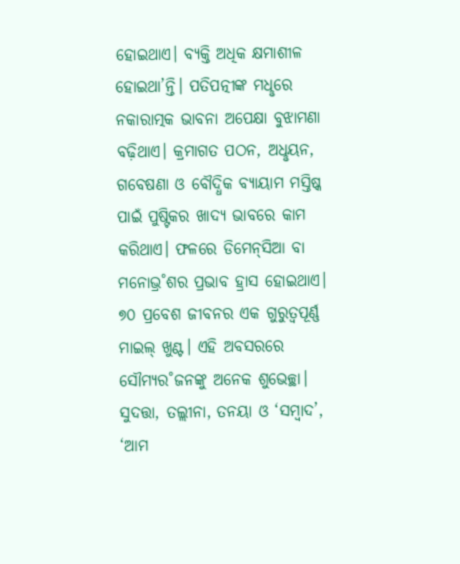ହୋଇଥାଏ। ବ୍ୟକ୍ତି ଅଧିକ କ୍ଷମାଶୀଳ ହୋଇଥା’ନ୍ତି। ପତିପତ୍ନୀଙ୍କ ମଧୢରେ ନକାରାତ୍ମକ ଭାବନା ଅପେକ୍ଷା ବୁଝାମଣା ବଢ଼ିଥାଏ। କ୍ରମାଗତ ପଠନ, ଅଧୢୟନ, ଗବେଷଣା ଓ ବୌଦ୍ଧିକ ବ୍ୟାୟାମ ମସ୍ତିଷ୍କ ପାଇଁ ପୁଷ୍ଟିକର ଖାଦ୍ୟ ଭାବରେ କାମ କରିଥାଏ। ଫଳରେ ଡିମେନ୍‌ସିଆ ବା ମନୋଭ୍ର˚ଶର ପ୍ରଭାବ ହ୍ରାସ ହୋଇଥାଏ। ୭୦ ପ୍ରବେଶ ଜୀବନର ଏକ ଗୁରୁତ୍ବପୂର୍ଣ୍ଣ ମାଇଲ୍‌ ଖୁଣ୍ଟ। ଏହି ଅବସରରେ ସୌମ୍ୟର˚ଜନଙ୍କୁ ଅନେକ ଶୁଭେଚ୍ଛା। ସୁଦତ୍ତା, ତଲ୍ଲୀନା, ତନୟା ଓ ‘ସମ୍ବାଦ’, ‘ଆମ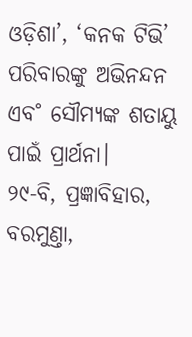ଓଡ଼ିଶା’, ‘କନକ ଟିଭି’ ପରିବାରଙ୍କୁ ଅଭିନନ୍ଦନ ଏବ˚ ସୌମ୍ୟଙ୍କ ଶତାୟୁ ପାଇଁ ପ୍ରାର୍ଥନା।
୨୯-ବି, ପ୍ରଜ୍ଞାବିହାର,
ବରମୁଣ୍ତା,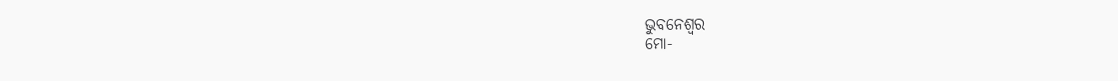ଭୁବନେଶ୍ବର
ମୋ-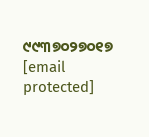୯୯୩୭୦୨୭୦୧୭
[email protected]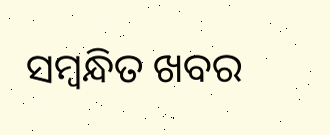ସମ୍ବନ୍ଧିତ ଖବର